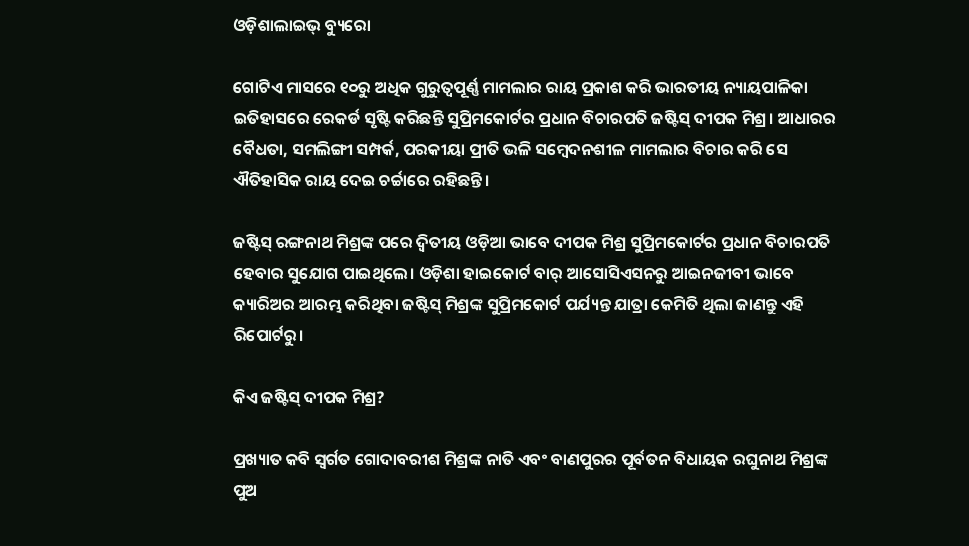ଓଡ଼ିଶାଲାଇଭ୍‌ ବ୍ୟୁରୋ

ଗୋଟିଏ ମାସରେ ୧୦ରୁ ଅଧିକ ଗୁରୁତ୍ୱପୂର୍ଣ୍ଣ ମାମଲାର ରାୟ ପ୍ରକାଶ କରି ଭାରତୀୟ ନ୍ୟାୟପାଳିକା ଇତିହାସରେ ରେକର୍ଡ ସୃଷ୍ଟି କରିଛନ୍ତି ସୁପ୍ରିମକୋର୍ଟର ପ୍ରଧାନ ବିଚାରପତି ଜଷ୍ଟିସ୍ ଦୀପକ ମିଶ୍ର। ଆଧାରର ବୈଧତା, ସମଲିଙ୍ଗୀ ସମ୍ପର୍କ, ପରକୀୟା ପ୍ରୀତି ଭଳି ସମ୍ବେଦନଶୀଳ ମାମଲାର ବିଚାର କରି ସେ ଐତିହାସିକ ରାୟ ଦେଇ ଚର୍ଚ୍ଚାରେ ରହିଛନ୍ତି।

ଜଷ୍ଟିସ୍ ରଙ୍ଗନାଥ ମିଶ୍ରଙ୍କ ପରେ ଦ୍ୱିତୀୟ ଓଡ଼ିଆ ଭାବେ ଦୀପକ ମିଶ୍ର ସୁପ୍ରିମକୋର୍ଟର ପ୍ରଧାନ ବିଚାରପତି ହେବାର ସୁଯୋଗ ପାଇଥିଲେ। ଓଡ଼ିଶା ହାଇକୋର୍ଟ ବାର୍ ଆସୋସିଏସନରୁ ଆଇନଜୀବୀ ଭାବେ କ୍ୟାରିଅର ଆରମ୍ଭ କରିଥିବା ଜଷ୍ଟିସ୍ ମିଶ୍ରଙ୍କ ସୁପ୍ରିମକୋର୍ଟ ପର୍ଯ୍ୟନ୍ତ ଯାତ୍ରା କେମିତି ଥିଲା ଜାଣନ୍ତୁ ଏହି ରିପୋର୍ଟରୁ।

କିଏ ଜଷ୍ଟିସ୍ ଦୀପକ ମିଶ୍ର?

ପ୍ରଖ୍ୟାତ କବି ସ୍ୱର୍ଗତ ଗୋଦାବରୀଶ ମିଶ୍ରଙ୍କ ନାତି ଏବଂ ବାଣପୁରର ପୂର୍ବତନ ବିଧାୟକ ରଘୁନାଥ ମିଶ୍ରଙ୍କ ପୁଅ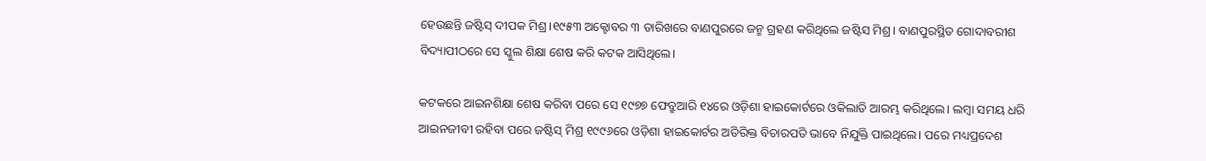ହେଉଛନ୍ତି ଜଷ୍ଟିସ୍ ଦୀପକ ମିଶ୍ର।୧୯୫୩ ଅକ୍ଟୋବର ୩ ତାରିଖରେ ବାଣପୁରରେ ଜନ୍ମ ଗ୍ରହଣ କରିଥିଲେ ଜଷ୍ଟିସ ମିଶ୍ର। ବାଣପୁରସ୍ଥିତ ଗୋଦାବରୀଶ ବିଦ୍ୟାପୀଠରେ ସେ ସ୍କୁଲ ଶିକ୍ଷା ଶେଷ କରି କଟକ ଆସିଥିଲେ।

କଟକରେ ଆଇନଶିକ୍ଷା ଶେଷ କରିବା ପରେ ସେ ୧୯୭୭ ଫେବ୍ରୁଆରି ୧୪ରେ ଓଡ଼ିଶା ହାଇକୋର୍ଟରେ ଓକିଲାତି ଆରମ୍ଭ କରିଥିଲେ। ଲମ୍ବା ସମୟ ଧରି ଆଇନଜୀବୀ ରହିବା ପରେ ଜଷ୍ଟିସ୍ ମିଶ୍ର ୧୯୯୬ରେ ଓଡ଼ିଶା ହାଇକୋର୍ଟର ଅତିରିକ୍ତ ବିଚାରପତି ଭାବେ ନିଯୁକ୍ତି ପାଇଥିଲେ। ପରେ ମଧ୍ୟପ୍ରଦେଶ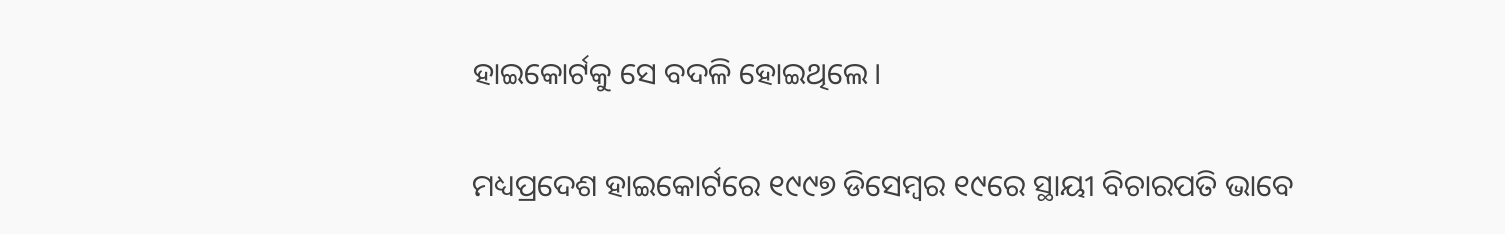ହାଇକୋର୍ଟକୁ ସେ ବଦଳି ହୋଇଥିଲେ।

ମଧ୍ୟପ୍ରଦେଶ ହାଇକୋର୍ଟରେ ୧୯୯୭ ଡିସେମ୍ବର ୧୯ରେ ସ୍ଥାୟୀ ବିଚାରପତି ଭାବେ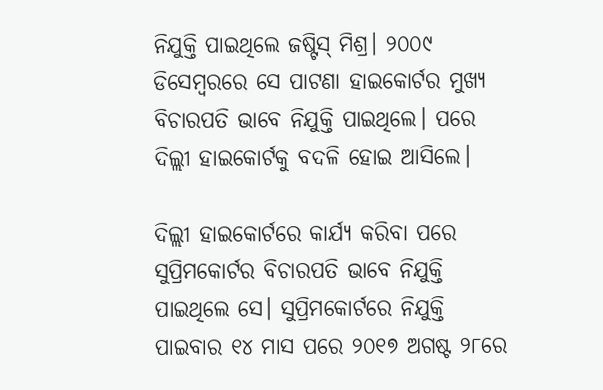ନିଯୁକ୍ତି ପାଇଥିଲେ ଜଷ୍ଟିସ୍ ମିଶ୍ର। ୨୦୦୯ ଡିସେମ୍ବରରେ ସେ ପାଟଣା ହାଇକୋର୍ଟର ମୁଖ୍ୟ ବିଚାରପତି ଭାବେ ନିଯୁକ୍ତି ପାଇଥିଲେ। ପରେ ଦିଲ୍ଲୀ ହାଇକୋର୍ଟକୁ ବଦଳି ହୋଇ ଆସିଲେ।

ଦିଲ୍ଲୀ ହାଇକୋର୍ଟରେ କାର୍ଯ୍ୟ କରିବା ପରେ ସୁପ୍ରିମକୋର୍ଟର ବିଚାରପତି ଭାବେ ନିଯୁକ୍ତି ପାଇଥିଲେ ସେ। ସୁପ୍ରିମକୋର୍ଟରେ ନିଯୁକ୍ତି ପାଇବାର ୧୪ ମାସ ପରେ ୨୦୧୭ ଅଗଷ୍ଟ ୨୮ରେ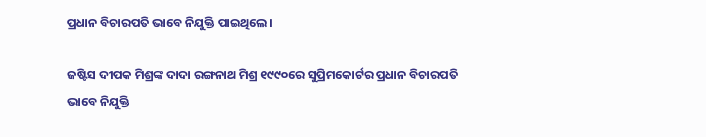ପ୍ରଧାନ ବିଚାରପତି ଭାବେ ନିଯୁକ୍ତି ପାଇଥିଲେ।

ଜଷ୍ଟିସ ଦୀପକ ମିଶ୍ରଙ୍କ ଦାଦା ରଙ୍ଗନାଥ ମିଶ୍ର ୧୯୯୦ରେ ସୁପ୍ରିମକୋର୍ଟର ପ୍ରଧାନ ବିଚାରପତି ଭାବେ ନିଯୁକ୍ତି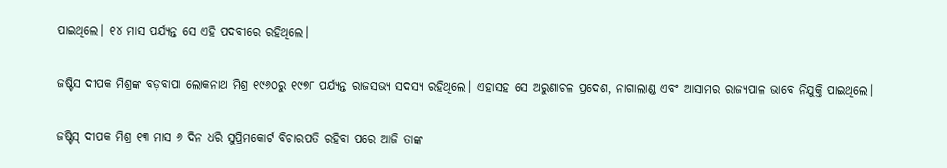ପାଇଥିଲେ। ୧୪ ମାସ ପର୍ଯ୍ୟନ୍ତ ସେ ଏହି ପଦବୀରେ ରହିଥିଲେ।

ଜଷ୍ଟିସ ଦୀପକ ମିଶ୍ରଙ୍କ ବଡ଼ବାପା ଲୋକନାଥ ମିଶ୍ର ୧୯୬୦ରୁ ୧୯୭୮ ପର୍ଯ୍ୟନ୍ତ ରାଜସଭ୍ୟ ସଦସ୍ୟ ରହିଥିଲେ। ଏହାସହ ସେ ଅରୁଣାଚଳ ପ୍ରଦେଶ, ନାଗାଲାଣ୍ଡ ଏବଂ ଆସାମର ରାଜ୍ୟପାଳ ଭାବେ ନିଯୁକ୍ତି ପାଇଥିଲେ।

ଜଷ୍ଟିସ୍ ଦୀପକ ମିଶ୍ର ୧୩ ମାସ ୬ ଦିନ ଧରି ସୁପ୍ରିମକୋର୍ଟ ବିଚାରପତି ରହିବା ପରେ ଆଜି ତାଙ୍କ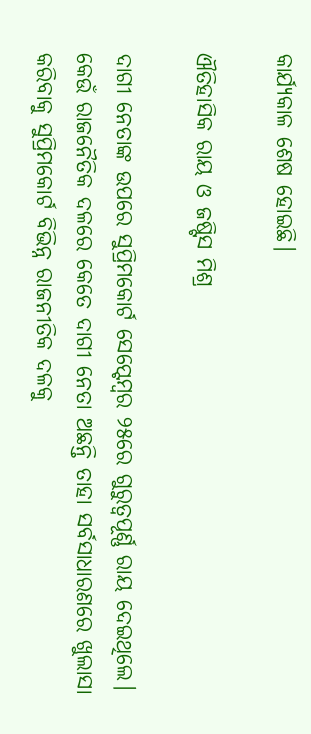କାର୍ଯ୍ୟକାଳ ଶେଷ ହୋଇଛି।

ଐତିହାସିକ ରାୟ ଓ ଜଷ୍ଟିସ ମିଶ୍ର

ଦାଗୀ ନେତାଙ୍କ ଉପରେ ସୁପ୍ରିମକୋର୍ଟ ସେପ୍ଟେମ୍ବର ୨୫ରେ ଗୁରୁତ୍ୱପୂର୍ଣ୍ଣ ରାୟ ଦେଇଥିଲେ। କେଉଁ ରାଜନୈତିକ ଦଳରେ କେତେ ଦାଗୀ ନେତା ଅଛନ୍ତି ତାହା ସର୍ବସାଧାରଣରେ ଖୁଲାସା କରିବାକୁ ସୁପ୍ରିମକୋର୍ଟ ବିଭିନ୍ନ ରାଜନୀତିକ ଦଳକୁ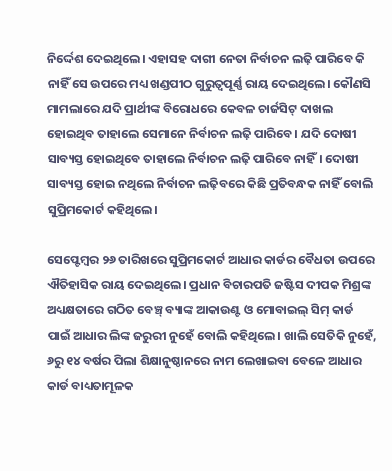ନିର୍ଦ୍ଦେଶ ଦେଇଥିଲେ। ଏହାସହ ଦାଗୀ ନେତା ନିର୍ବାଚନ ଲଢ଼ି ପାରିବେ କି ନାହିଁ ସେ ଉପରେ ମଧ୍ୟ ଖଣ୍ଡପୀଠ ଗୁରୁତ୍ୱପୂର୍ଣ୍ଣ ରାୟ ଦେଇଥିଲେ। କୌଣସି ମାମଲାରେ ଯଦି ପ୍ରାର୍ଥୀଙ୍କ ବିରୋଧରେ କେବଳ ଚାର୍ଜସିଟ୍ ଦାଖଲ ହୋଇଥିବ ତାହାଲେ ସେମାନେ ନିର୍ବାଚନ ଲଢ଼ି ପାରିବେ। ଯଦି ଦୋଷୀ ସାବ୍ୟସ୍ତ ହୋଇଥିବେ ତାହାଲେ ନିର୍ବାଚନ ଲଢ଼ି ପାରିବେ ନାହିଁ। ଦୋଷୀ ସାବ୍ୟସ୍ତ ହୋଇ ନଥିଲେ ନିର୍ବାଚନ ଲଢ଼ିବରେ କିଛି ପ୍ରତିବନ୍ଧକ ନାହିଁ ବୋଲି ସୁପ୍ରିମକୋର୍ଟ କହିଥିଲେ।

ସେପ୍ଟେମ୍ବର ୨୬ ତାରିଖରେ ସୁପ୍ରିମକୋର୍ଟ ଆଧାର କାର୍ଡର ବୈଧତା ଉପରେ ଐତିହାସିକ ରାୟ ଦେଇଥିଲେ। ପ୍ରଧାନ ବିଚାରପତି ଜଷ୍ଟିସ ଦୀପକ ମିଶ୍ରଙ୍କ ଅଧ୍ୟକ୍ଷତାରେ ଗଠିତ ବେଞ୍ଚ୍ ବ୍ୟାଙ୍କ ଆକାଉଣ୍ଟ ଓ ମୋବାଇଲ୍ ସିମ୍ କାର୍ଡ ପାଇଁ ଆଧାର ଲିଙ୍କ ଜରୁରୀ ନୁହେଁ ବୋଲି କହିଥିଲେ। ଖାଲି ସେତିକି ନୁହେଁ, ୬ରୁ ୧୪ ବର୍ଷର ପିଲା ଶିକ୍ଷାନୁଷ୍ଠାନରେ ନାମ ଲେଖାଇବା ବେଳେ ଆଧାର କାର୍ଡ ବାଧ୍ୟତାମୂଳକ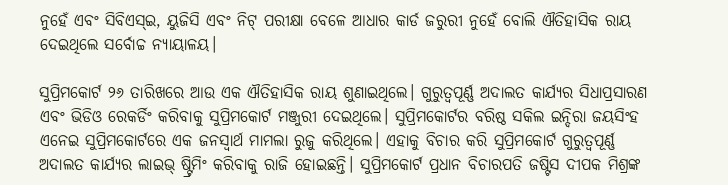ନୁହେଁ ଏବଂ ସିବିଏସ୍‌ଇ, ୟୁଜିସି ଏବଂ ନିଟ୍ ପରୀକ୍ଷା ବେଳେ ଆଧାର କାର୍ଡ ଜରୁରୀ ନୁହେଁ ବୋଲି ଐତିହାସିକ ରାୟ ଦେଇଥିଲେ ସର୍ବୋଚ୍ଚ ନ୍ୟାୟାଳୟ।

ସୁପ୍ରିମକୋର୍ଟ ୨୬ ତାରିଖରେ ଆଉ ଏକ ଐତିହାସିକ ରାୟ ଶୁଣାଇଥିଲେ। ଗୁରୁତ୍ୱପୂର୍ଣ୍ଣ ଅଦାଲତ କାର୍ଯ୍ୟର ସିଧାପ୍ରସାରଣ ଏବଂ ଭିଡିଓ ରେକର୍ଡିଂ କରିବାକୁ ସୁପ୍ରିମକୋର୍ଟ ମଞ୍ଜୁରୀ ଦେଇଥିଲେ। ସୁପ୍ରିମକୋର୍ଟର ବରିଷ୍ଠ ସକିଲ ଇନ୍ଦିରା ଜୟସିଂହ ଏନେଇ ସୁପ୍ରିମକୋର୍ଟରେ ଏକ ଜନସ୍ୱାର୍ଥ ମାମଲା ରୁଜୁ କରିଥିଲେ। ଏହାକୁ ବିଚାର କରି ସୁପ୍ରିମକୋର୍ଟ ଗୁରୁତ୍ୱପୂର୍ଣ୍ଣ ଅଦାଲତ କାର୍ଯ୍ୟର ଲାଇଭ୍ ଷ୍ଟ୍ରିମିଂ କରିବାକୁ ରାଜି ହୋଇଛନ୍ତି। ସୁପ୍ରିମକୋର୍ଟ ପ୍ରଧାନ ବିଚାରପତି ଜଷ୍ଟିସ ଦୀପକ ମିଶ୍ରଙ୍କ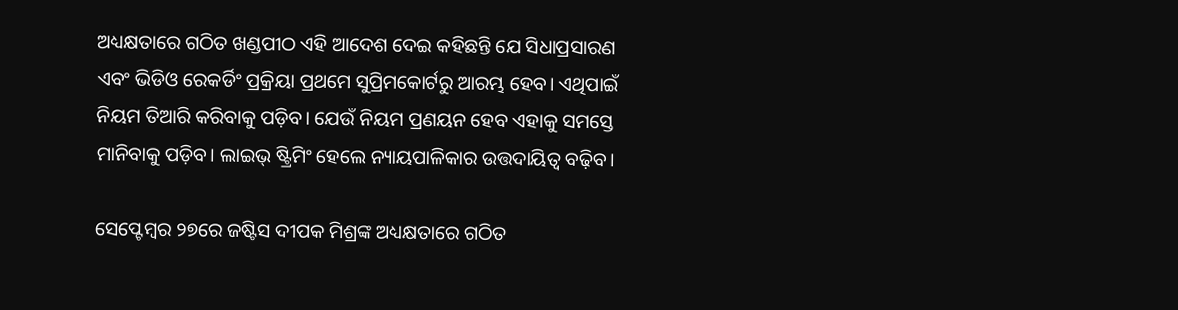ଅଧ୍ୟକ୍ଷତାରେ ଗଠିତ ଖଣ୍ଡପୀଠ ଏହି ଆଦେଶ ଦେଇ କହିଛନ୍ତି ଯେ ସିଧାପ୍ରସାରଣ ଏବଂ ଭିଡିଓ ରେକର୍ଡିଂ ପ୍ରକ୍ରିୟା ପ୍ରଥମେ ସୁପ୍ରିମକୋର୍ଟରୁ ଆରମ୍ଭ ହେବ। ଏଥିପାଇଁ ନିୟମ ତିଆରି କରିବାକୁ ପଡ଼ିବ। ଯେଉଁ ନିୟମ ପ୍ରଣୟନ ହେବ ଏହାକୁ ସମସ୍ତେ ମାନିବାକୁ ପଡ଼ିବ। ଲାଇଭ୍ ଷ୍ଟ୍ରିମିଂ ହେଲେ ନ୍ୟାୟପାଳିକାର ଉତ୍ତଦାୟିତ୍ୱ ବଢ଼ିବ।

ସେପ୍ଟେମ୍ବର ୨୭ରେ ଜଷ୍ଟିସ ଦୀପକ ମିଶ୍ରଙ୍କ ଅଧ୍ୟକ୍ଷତାରେ ଗଠିତ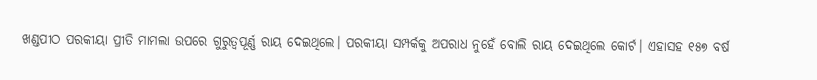ଖଣ୍ଡପୀଠ ପରକୀୟା ପ୍ରୀତି ମାମଲା ଉପରେ ଗୁରୁତ୍ୱପୂର୍ଣ୍ଣ ରାୟ ଦେଇଥିଲେ। ପରକୀୟା ସମ୍ପର୍କକୁ ଅପରାଧ ନୁହେଁ ବୋଲି ରାୟ ଦେଇଥିଲେ କୋର୍ଟ। ଏହାସହ ୧୫୭ ବର୍ଷ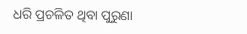ଧରି ପ୍ରଚଳିତ ଥିବା ପୁରୁଣା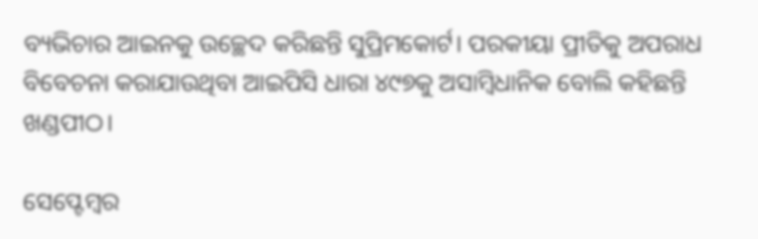ବ୍ୟଭିଚାର ଆଇନକୁ ଉଚ୍ଛେଦ କରିଛନ୍ତି ସୁପ୍ରିମକୋର୍ଟ। ପରକୀୟା ପ୍ରୀତିକୁ ଅପରାଧ ବିବେଚନା କରାଯାଉଥିବା ଆଇପିସି ଧାରା ୪୯୭କୁ ଅସାମ୍ବିଧାନିକ ବୋଲି କହିଛନ୍ତି ଖଣ୍ଡପୀଠ।

ସେପ୍ଟେମ୍ବର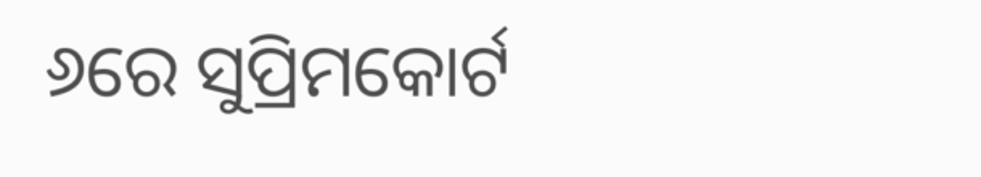୬ରେ ସୁପ୍ରିମକୋର୍ଟ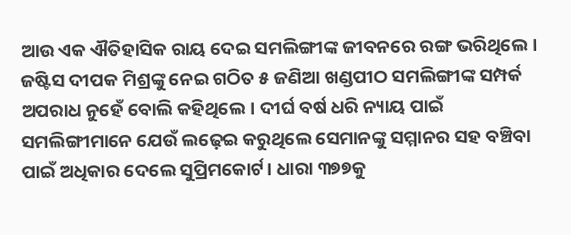ଆଉ ଏକ ଐତିହାସିକ ରାୟ ଦେଇ ସମଲିଙ୍ଗୀଙ୍କ ଜୀବନରେ ରଙ୍ଗ ଭରିଥିଲେ। ଜଷ୍ଟିସ ଦୀପକ ମିଶ୍ରଙ୍କୁ ନେଇ ଗଠିତ ୫ ଜଣିଆ ଖଣ୍ଡପୀଠ ସମଲିଙ୍ଗୀଙ୍କ ସମ୍ପର୍କ ଅପରାଧ ନୁହେଁ ବୋଲି କହିଥିଲେ। ଦୀର୍ଘ ବର୍ଷ ଧରି ନ୍ୟାୟ ପାଇଁ ସମଲିଙ୍ଗୀମାନେ ଯେଉଁ ଲଢ଼େଇ କରୁଥିଲେ ସେମାନଙ୍କୁ ସମ୍ମାନର ସହ ବଞ୍ଚିବା ପାଇଁ ଅଧିକାର ଦେଲେ ସୁପ୍ରିମକୋର୍ଟ। ଧାରା ୩୭୭କୁ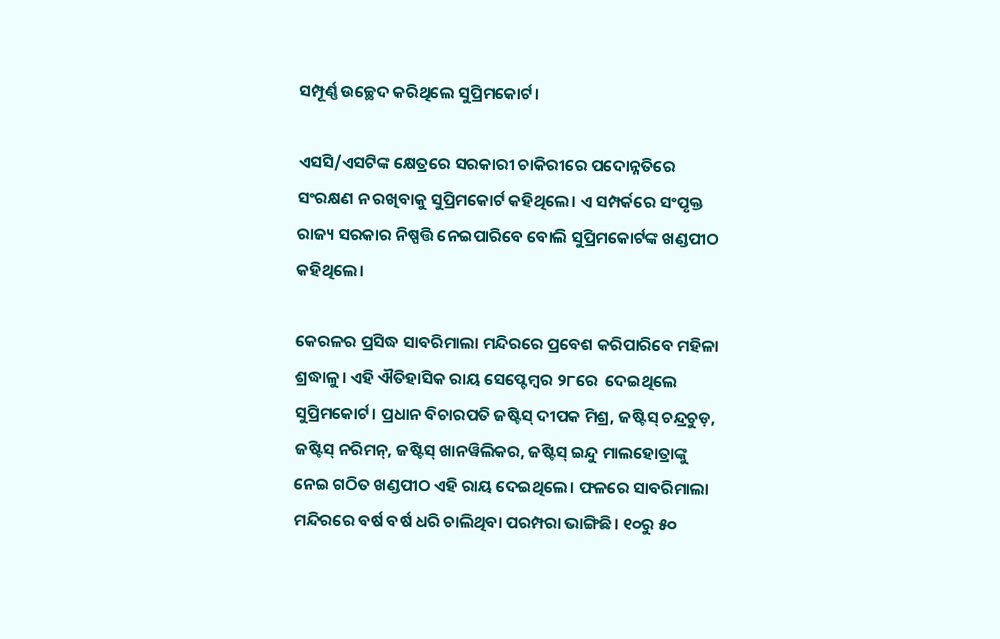ସମ୍ପୂର୍ଣ୍ଣ ଉଚ୍ଛେଦ କରିଥିଲେ ସୁପ୍ରିମକୋର୍ଟ।

ଏସସି/ଏସଟିଙ୍କ କ୍ଷେତ୍ରରେ ସରକାରୀ ଚାକିରୀରେ ପଦୋନ୍ନତିରେ ସଂରକ୍ଷଣ ନ ରଖିବାକୁ ସୁପ୍ରିମକୋର୍ଟ କହିଥିଲେ। ଏ ସମ୍ପର୍କରେ ସଂପୃକ୍ତ ରାଜ୍ୟ ସରକାର ନିଷ୍ପତ୍ତି ନେଇପାରିବେ ବୋଲି ସୁପ୍ରିମକୋର୍ଟଙ୍କ ଖଣ୍ଡପୀଠ କହିଥିଲେ।

କେରଳର ପ୍ରସିଦ୍ଧ ସାବରିମାଲା ମନ୍ଦିରରେ ପ୍ରବେଶ କରିପାରିବେ ମହିଳା ଶ୍ରଦ୍ଧାଳୁ। ଏହି ଐତିହାସିକ ରାୟ ସେପ୍ଟେମ୍ବର ୨୮ରେ  ଦେଇଥିଲେ ସୁପ୍ରିମକୋର୍ଟ। ପ୍ରଧାନ ବିଚାରପତି ଜଷ୍ଟିସ୍ ଦୀପକ ମିଶ୍ର, ଜଷ୍ଟିସ୍ ଚନ୍ଦ୍ରଚୁଡ଼, ଜଷ୍ଟିସ୍ ନରିମନ୍, ଜଷ୍ଟିସ୍ ଖାନୱିଲିକର, ଜଷ୍ଟିସ୍ ଇନ୍ଦୁ ମାଲହୋତ୍ରାଙ୍କୁ ନେଇ ଗଠିତ ଖଣ୍ଡପୀଠ ଏହି ରାୟ ଦେଇଥିଲେ। ଫଳରେ ସାବରିମାଲା ମନ୍ଦିରରେ ବର୍ଷ ବର୍ଷ ଧରି ଚାଲିଥିବା ପରମ୍ପରା ଭାଙ୍ଗିଛି। ୧୦ରୁ ୫୦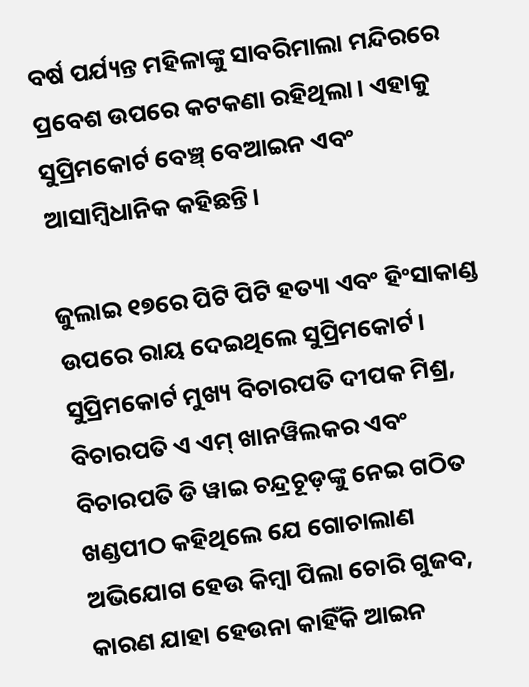ବର୍ଷ ପର୍ଯ୍ୟନ୍ତ ମହିଳାଙ୍କୁ ସାବରିମାଲା ମନ୍ଦିରରେ ପ୍ରବେଶ ଉପରେ କଟକଣା ରହିଥିଲା। ଏହାକୁ ସୁପ୍ରିମକୋର୍ଟ ବେଞ୍ଚ୍ ବେଆଇନ ଏବଂ ଆସାମ୍ବିଧାନିକ କହିଛନ୍ତି।

ଜୁଲାଇ ୧୭ରେ ପିଟି ପିଟି ହତ୍ୟା ଏବଂ ହିଂସାକାଣ୍ଡ ଉପରେ ରାୟ ଦେଇଥିଲେ ସୁପ୍ରିମକୋର୍ଟ। ସୁପ୍ରିମକୋର୍ଟ ମୁଖ୍ୟ ବିଚାରପତି ଦୀପକ ମିଶ୍ର, ବିଚାରପତି ଏ ଏମ୍‌ ଖାନୱିଲକର ଏବଂ ବିଚାରପତି ଡି ୱାଇ ଚନ୍ଦ୍ରଚୂଡ଼ଙ୍କୁ ନେଇ ଗଠିତ ଖଣ୍ଡପୀଠ କହିଥିଲେ ଯେ ଗୋଚାଲାଣ ଅଭିଯୋଗ ହେଉ କିମ୍ବା ପିଲା ଚୋରି ଗୁଜବ, କାରଣ ଯାହା ହେଉନା କାହିଁକି ଆଇନ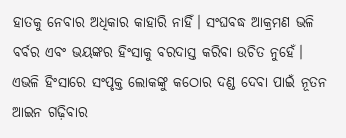ହାତକୁ ନେବାର ଅଧିକାର କାହାରି ନାହିଁ। ସଂଘବଦ୍ଧ ଆକ୍ରମଣ ଭଳି ବର୍ବର ଏବଂ ଭୟଙ୍କର ହିଂସାକୁ ବରଦାସ୍ତ କରିବା ଉଚିତ ନୁହେଁ। ଏଭଳି ହିଂସାରେ ସଂପୃକ୍ତ ଲୋକଙ୍କୁ କଠୋର ଦଣ୍ଡ ଦେବା ପାଇଁ ନୂତନ ଆଇନ ଗଢ଼ିବାର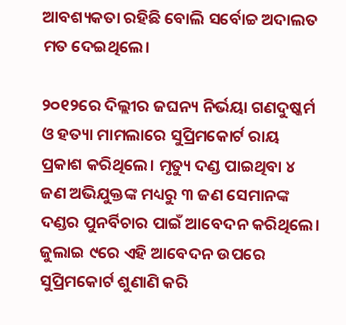ଆବଶ୍ୟକତା ରହିଛି ବୋଲି ସର୍ବୋଚ୍ଚ ଅଦାଲତ ମତ ଦେଇଥିଲେ।

୨୦୧୨ରେ ଦିଲ୍ଲୀର ଜଘନ୍ୟ ନିର୍ଭୟା ଗଣଦୁଷ୍କର୍ମ ଓ ହତ୍ୟା ମାମଲାରେ ସୁପ୍ରିମକୋର୍ଟ ରାୟ ପ୍ରକାଶ କରିଥିଲେ। ମୃତ୍ୟୁ ଦଣ୍ଡ ପାଇଥିବା ୪ ଜଣ ଅଭିଯୁକ୍ତଙ୍କ ମଧ୍ୟରୁ ୩ ଜଣ ସେମାନଙ୍କ ଦଣ୍ଡର ପୁନର୍ବିଚାର ପାଇଁ ଆବେଦନ କରିଥିଲେ। ଜୁଲାଇ ୯ରେ ଏହି ଆବେଦନ ଉପରେ ସୁପ୍ରିମକୋର୍ଟ ଶୁଣାଣି କରି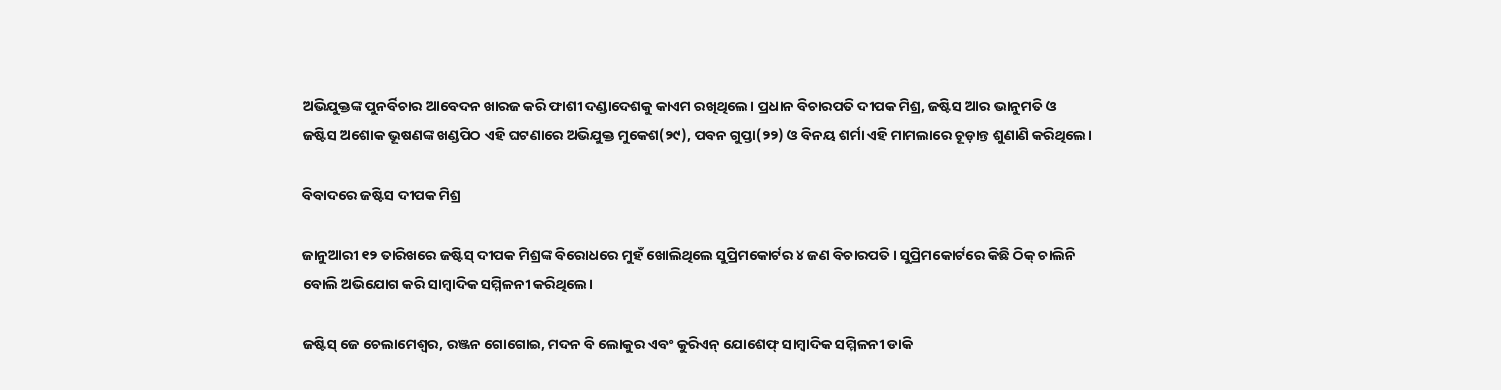ଅଭିଯୁକ୍ତଙ୍କ ପୁନର୍ବିଚାର ଆବେଦନ ଖାରଜ କରି ଫାଶୀ ଦଣ୍ଡାଦେଶକୁ କାଏମ ରଖିଥିଲେ। ପ୍ରଧାନ ବିଚାରପତି ଦୀପକ ମିଶ୍ର, ଜଷ୍ଟିସ ଆର ଭାନୁମତି ଓ ଜଷ୍ଟିସ ଅଶୋକ ଭୂଷଣଙ୍କ ଖଣ୍ଡପିଠ ଏହି ଘଟଣାରେ ଅଭିଯୁକ୍ତ ମୁକେଶ(୨୯), ପବନ ଗୁପ୍ତା(୨୨) ଓ ବିନୟ ଶର୍ମା ଏହି ମାମଲାରେ ଚୂଡ଼ାନ୍ତ ଶୁଣାଣି କରିଥିଲେ।

ବିବାଦରେ ଜଷ୍ଟିସ ଦୀପକ ମିଶ୍ର

ଜାନୁଆରୀ ୧୨ ତାରିଖରେ ଜଷ୍ଟିସ୍ ଦୀପକ ମିଶ୍ରଙ୍କ ବିରୋଧରେ ମୁହଁ ଖୋଲିଥିଲେ ସୁପ୍ରିମକୋର୍ଟର ୪ ଜଣ ବିଚାରପତି। ସୁପ୍ରିମକୋର୍ଟରେ କିଛି ଠିକ୍ ଚାଲିନି ବୋଲି ଅଭିଯୋଗ କରି ସାମ୍ବାଦିକ ସମ୍ମିଳନୀ କରିଥିଲେ।

ଜଷ୍ଟିସ୍‌ ଜେ ଚେଲାମେଶ୍ୱର, ରଞ୍ଜନ ଗୋଗୋଇ, ମଦନ ବି ଲୋକୁର ଏବଂ କୁରିଏନ୍ ଯୋଶେଫ୍‌ ସାମ୍ବାଦିକ ସମ୍ମିଳନୀ ଡାକି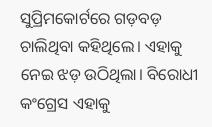ସୁପ୍ରିମକୋର୍ଟରେ ଗଡ଼ବଡ଼ ଚାଲିଥିବା କହିଥିଲେ। ଏହାକୁ ନେଇ ଝଡ଼ ଉଠିଥିଲା। ବିରୋଧୀ କଂଗ୍ରେସ ଏହାକୁ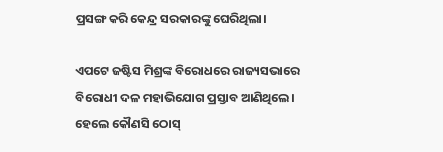ପ୍ରସଙ୍ଗ କରି କେନ୍ଦ୍ର ସରକାରଙ୍କୁ ଘେରିଥିଲା।

ଏପଟେ ଜଷ୍ଟିସ ମିଶ୍ରଙ୍କ ବିରୋଧରେ ରାଜ୍ୟସଭାରେ ବିରୋଧୀ ଦଳ ମହାଭିଯୋଗ ପ୍ରସ୍ତାବ ଆଣିଥିଲେ। ହେଲେ କୌଣସି ଠୋସ୍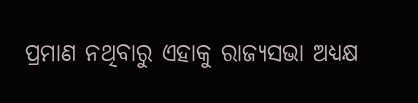ପ୍ରମାଣ ନଥିବାରୁ ଏହାକୁ ରାଜ୍ୟସଭା ଅଧ୍ୟକ୍ଷ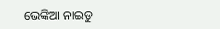ଭେଙ୍କିଆ ନାଇଡୁ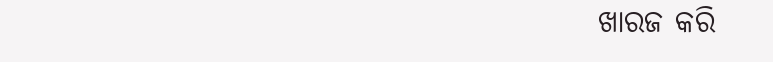ଖାରଜ କରି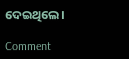ଦେଇଥିଲେ।

Comment